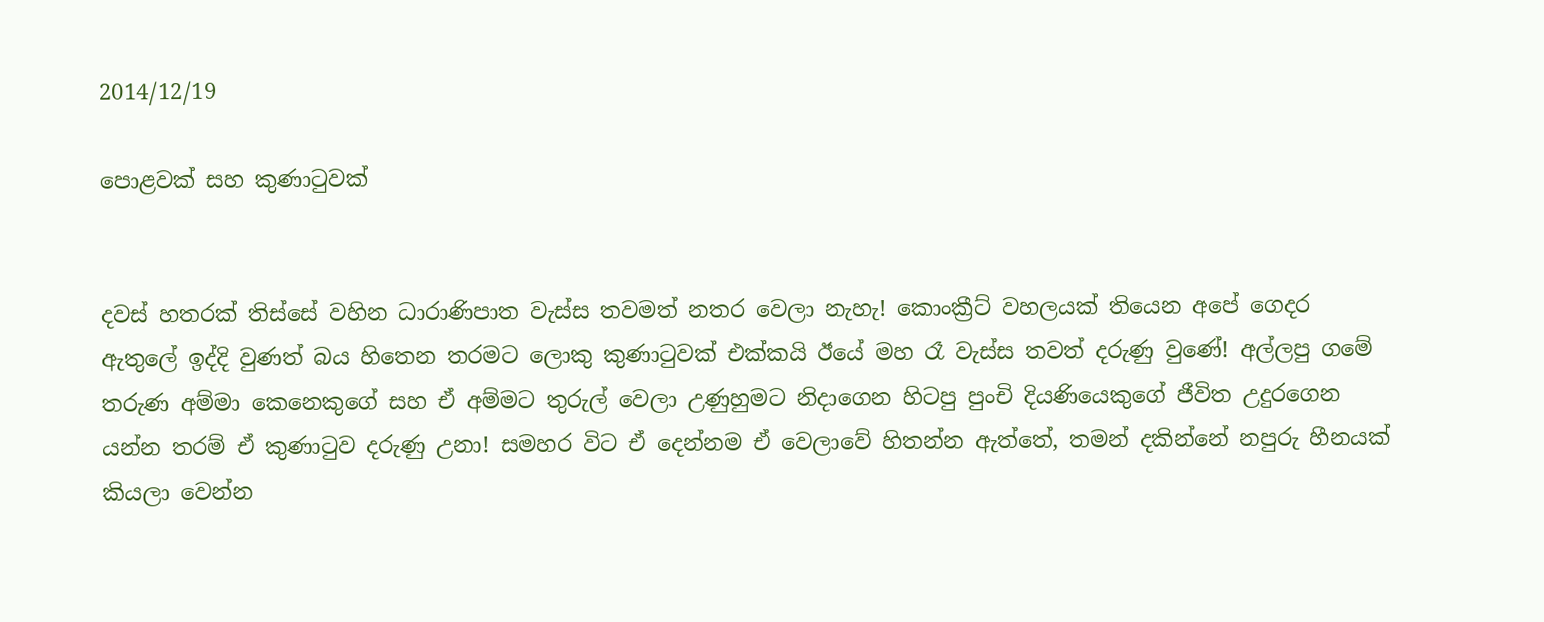2014/12/19

පොළවක් සහ කුණාටුවක්


දවස් හතරක් තිස්සේ වහින ධාරාණිපාත වැස්ස තවමත් නතර වෙලා නැහැ! කොංක්‍රීට් වහලයක් තියෙන අපේ ගෙදර ඇතුලේ ඉද්දි වුණත් බය හිතෙන තරමට ලොකු කුණාටුවක් එක්කයි ඊයේ මහ රෑ වැස්ස තවත් දරුණු වුණේ! අල්ලපු ගමේ තරුණ අම්මා කෙනෙකුගේ සහ ඒ අම්මට තුරුල් වෙලා උණුහුමට නිදාගෙන හිටපු පුංචි දියණියෙකුගේ ජීවිත උදුරගෙන යන්න තරම් ඒ කුණාටුව දරුණු උනා! සමහර විට ඒ දෙන්නම ඒ වෙලාවේ හිතන්න ඇත්තේ, තමන් දකින්නේ නපුරු හීනයක් කියලා වෙන්න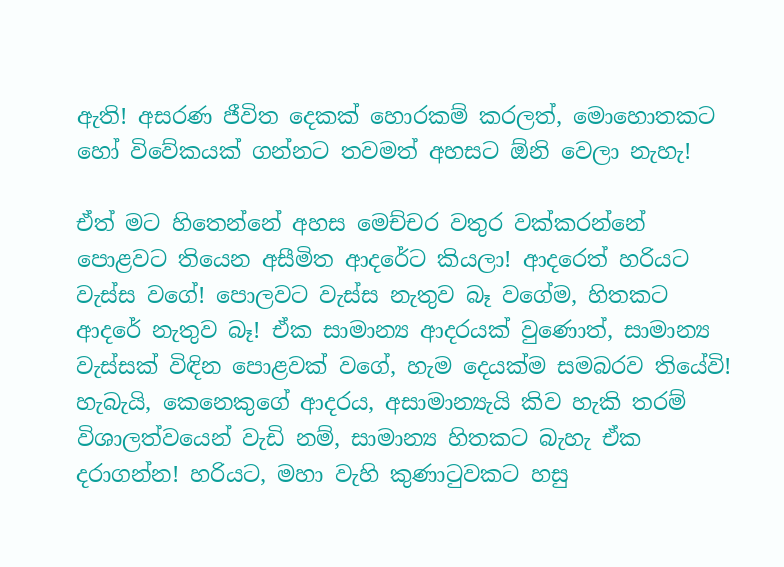ඇති! අසරණ ජීවිත දෙකක් හොරකම් කරලත්, මොහොතකට හෝ විවේකයක් ගන්නට තවමත් අහසට ඕනි වෙලා නැහැ!

ඒත් මට හිතෙන්නේ අහස මෙච්චර වතුර වක්කරන්නේ පොළවට තියෙන අසීමිත ආදරේට කියලා! ආදරෙත් හරියට වැස්ස වගේ! පොලවට වැස්ස නැතුව බෑ වගේම, හිතකට ආදරේ නැතුව බෑ! ඒක සාමාන්‍ය ආදරයක් වුණොත්, සාමාන්‍ය වැස්සක් විඳින පොළවක් වගේ, හැම දෙයක්ම සමබරව තියේවි! හැබැයි, කෙනෙකුගේ ආදරය, අසාමාන්‍යැයි කිව හැකි තරම් විශාලත්වයෙන් වැඩි නම්, සාමාන්‍ය හිතකට බැහැ ඒක දරාගන්න! හරියට, මහා වැහි කුණාටුවකට හසු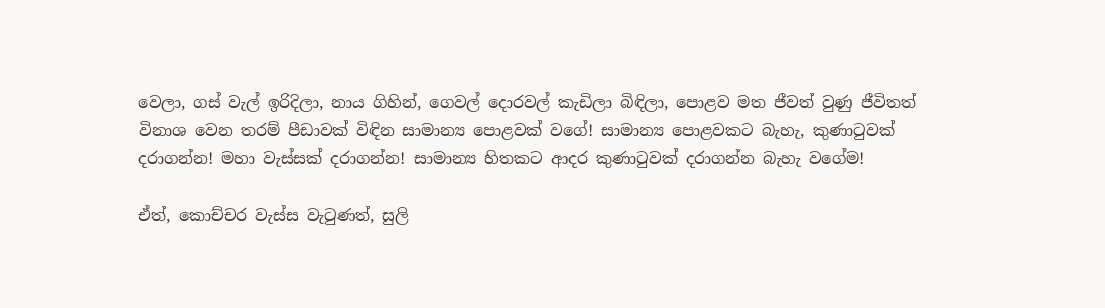වෙලා, ගස් වැල් ඉරිදිලා, නාය ගිහින්, ගෙවල් දොරවල් කැඩිලා බිඳිලා, පොළව මත ජීවත් වුණු ජීවිතත් විනාශ වෙන තරම් පීඩාවක් විඳින සාමාන්‍ය පොළවක් වගේ! සාමාන්‍ය පොළවකට බැහැ, කුණාටුවක් දරාගන්න! මහා වැස්සක් දරාගන්න! සාමාන්‍ය හිතකට ආදර කුණාටුවක් දරාගන්න බැහැ වගේම!

ඒත්, කොච්චර වැස්ස වැටුණත්, සුලි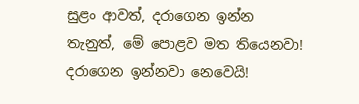සුළං ආවත්, දරාගෙන ඉන්න තැනුත්, මේ පොළව මත තියෙනවා! දරාගෙන ඉන්නවා නෙවෙයි!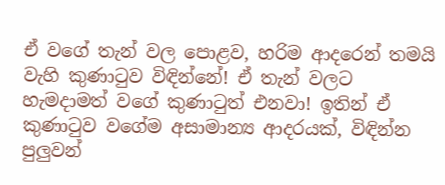ඒ වගේ තැන් වල පොළව, හරිම ආදරෙන් තමයි වැහි කුණාටුව විඳින්නේ! ඒ තැන් වලට හැමදාමත් වගේ කුණාටුත් එනවා! ඉතින් ඒ කුණාටුව වගේම අසාමාන්‍ය ආදරයක්, විඳින්න පුලුවන්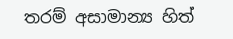තරම් අසාමාන්‍ය හිත්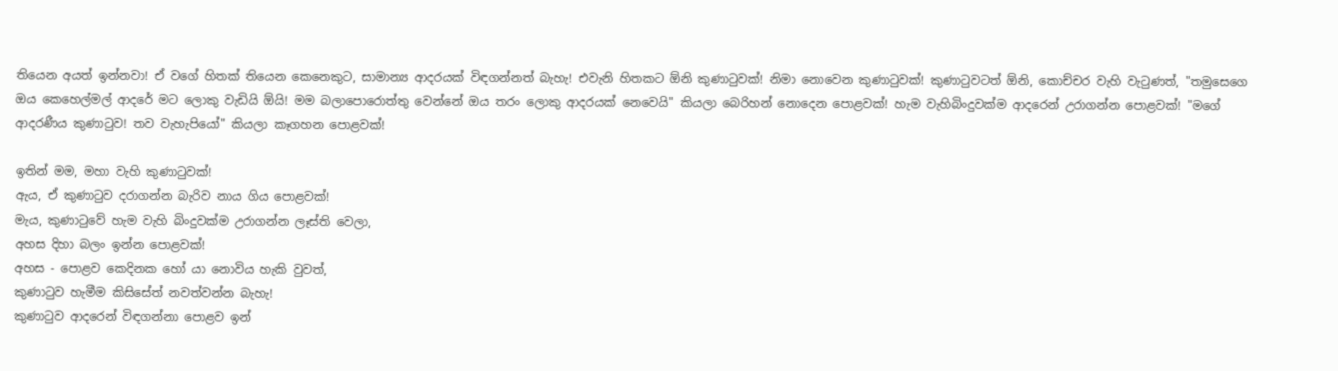තියෙන අයත් ඉන්නවා! ඒ වගේ හිතක් තියෙන කෙනෙකුට, සාමාන්‍ය ආදරයක් විඳගන්නත් බැහැ! එවැනි හිතකට ඕනි කුණාටුවක්! නිමා නොවෙන කුණාටුවක්! කුණාටුවටත් ඕනි, කොච්චර වැහි වැටුණත්, "තමුසෙගෙ ඔය කෙහෙල්මල් ආදරේ මට ලොකු වැඩියි ඕයි! මම බලාපොරොත්තු වෙන්නේ ඔය තරං ලොකු ආදරයක් නෙවෙයි" කියලා බෙරිහන් නොදෙන පොළවක්! හැම වැහිබිංදුවක්ම ආදරෙන් උරාගන්න පොළවක්! "මගේ ආදරණීය කුණාටුව! තව වැහැපියෝ" කියලා කෑගහන පොළවක්!

ඉතින් මම, මහා වැහි කුණාටුවක්!
ඇය, ඒ කුණාටුව දරාගන්න බැරිව නාය ගිය පොළවක්!
මැය, කුණාටුවේ හැම වැහි බිංදුවක්ම උරාගන්න ලෑස්ති වෙලා,
අහස දිහා බලං ඉන්න පොළවක්!
අහස - පොළව කෙදිනක හෝ යා නොවිය හැකි වුවත්,
කුණාටුව හැමීම කිසිසේත් නවත්වන්න බැහැ!
කුණාටුව ආදරෙන් විඳගන්නා පොළව ඉන්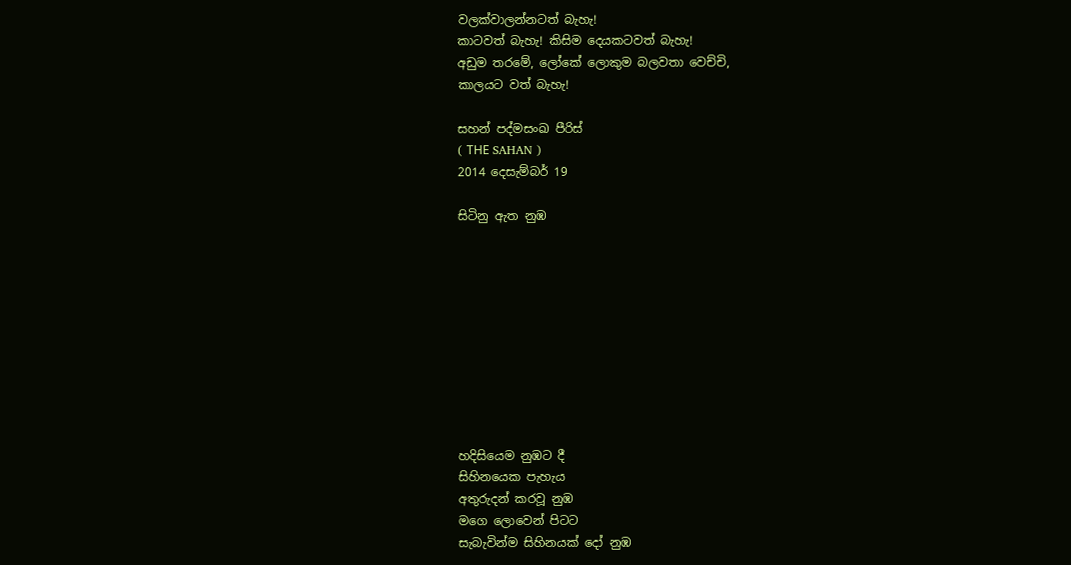වලක්වාලන්නටත් බැහැ!
කාටවත් බැහැ! කිසිම දෙයකටවත් බැහැ!
අඩුම තරමේ, ලෝකේ ලොකුම බලවතා වෙච්චි,
කාලයට වත් බැහැ!

සහන් පද්මසංඛ පීරිස්
( THЕ SAHAN )
2014 දෙසැම්බර් 19

සිටිනු ඇත නුඹ










හදිසියෙම නුඹට දී
සිහිනයෙක පැහැය
අතුරුදන් කරවූ නුඹ
මගෙ ලොවෙන් පිටට
සැබැවින්ම සිහිනයක් දෝ නුඹ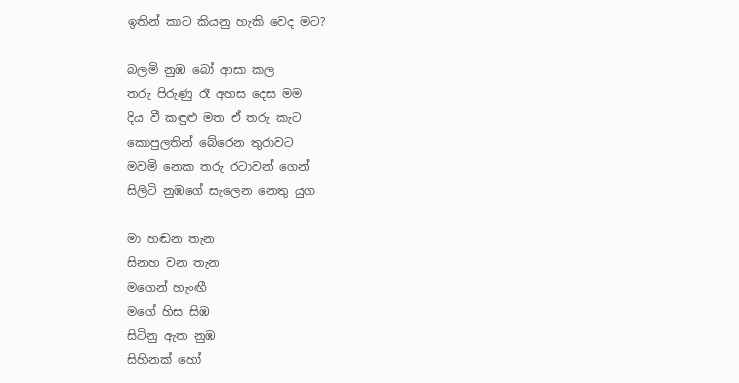ඉතින් කාට කියනු හැකි වෙද මට?

බලමි නුඹ බෝ ආසා කල
තරු පිරුණු රෑ අහස දෙස මම
දිය වී කඳුළු මත ඒ තරු කැට
කොපුලතින් බේරෙන තුරාවට
මවමි නෙක තරු රටාවන් ගෙන්
සිලිටි නුඹගේ සැලෙන නෙතු යුග

මා හඬන තැන
සිනහ වන තැන
මගෙන් හැංඟී
මගේ හිස සිඹ
සිටිනු ඇත නුඹ
සිහිනක් හෝ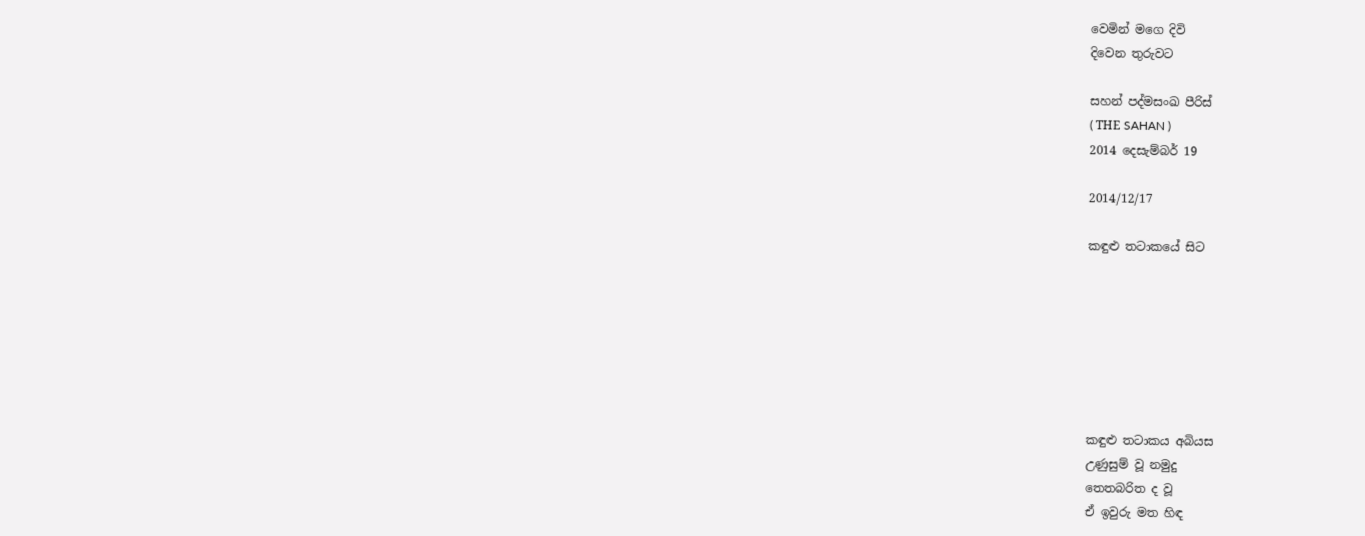වෙමින් මගෙ දිවි
දිවෙන තුරුවට

සහන් පද්මසංඛ පීරිස්
( THЕ SAHAN )
2014 දෙසැම්බර් 19

2014/12/17

කඳුළු තටාකයේ සිට







කඳුළු තටාකය අබියස
උණුසුම් වූ නමුදු
තෙතබරිත ද වූ
ඒ ඉවුරු මත හිඳ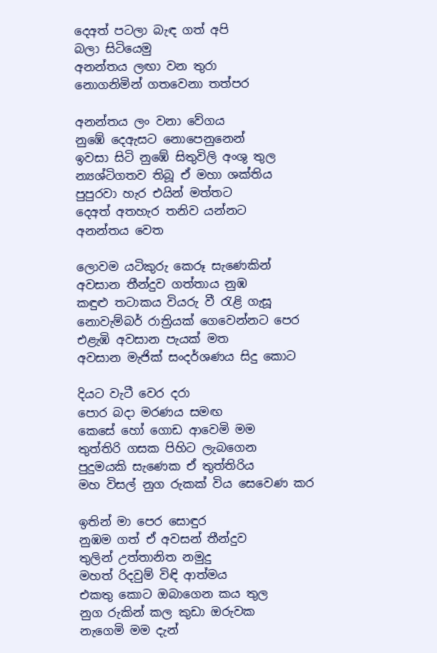දෙඅත් පටලා බැඳ ගත් අපි
බලා සිටියෙමු
අනන්තය ලඟා වන තුරා
නොගනිමින් ගතවෙනා තත්පර

අනන්තය ලං වනා වේගය
නුඹේ දෙඇසට නොපෙනුනෙන්
ඉවසා සිටි නුඹේ සිතුවිලි අංශු තුල
න්‍යශ්ටිගතව තිබූ ඒ මහා ශක්තිය
පුපුරවා හැර එයින් මත්තට
දෙඅත් අතහැර තනිව යන්නට
අනන්තය වෙත

ලොවම යටිකුරු කෙරූ සැණෙකින්
අවසාන තීන්දුව ගත්තාය නුඹ
කඳුළු තටාකය වියරු වී රැළි ගැසූ
නොවැම්බර් රාත්‍රියක් ගෙවෙන්නට පෙර
එළැඹි අවසාන පැයක් මත
අවසාන මැජික් සංදර්ශණය සිදු කොට

දියට වැටී වෙර දරා
පොර බදා මරණය සමඟ
කෙසේ හෝ ගොඩ ආවෙමි මම
තුත්තිරි ගසක පිහිට ලැබගෙන
පුදුමයකි සැණෙක ඒ තුත්තිරිය
මහ විසල් නුග රුකක් විය සෙවෙණ කර

ඉතින් මා පෙර සොඳුර
නුඹම ගත් ඒ අවසන් තීන්දුව
තුලින් උත්තානිත නමුදු
මහත් රිදවුම් විඳි ආත්මය
එකතු කොට ඔබාගෙන කය තුල
නුග රුකින් කල කුඩා ඔරුවක
නැගෙමි මම දැන්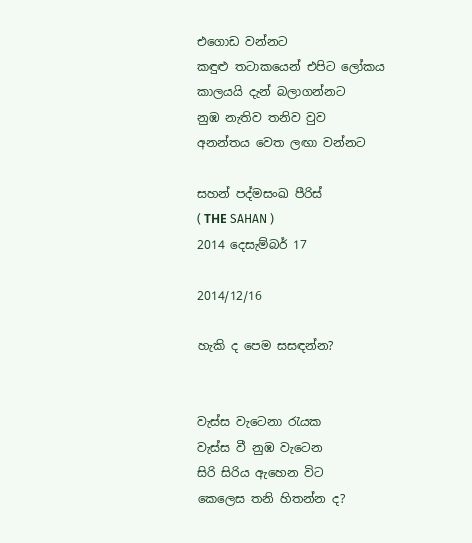එගොඩ වන්නට
කඳුළු තටාකයෙන් එපිට ලෝකය
කාලයයි දැන් බලාගන්නට
නුඹ නැතිව තනිව වුව
අනන්තය වෙත ලඟා වන්නට

සහන් පද්මසංඛ පීරිස්
( THЕ SAHAN )
2014 දෙසැම්බර් 17

2014/12/16

හැකි ද පෙම සසඳන්න?


වැස්ස වැටෙනා රැයක
වැස්ස වී නුඹ වැටෙන
සිරි සිරිය ඇහෙන විට
කෙලෙස තනි හිතන්න ද?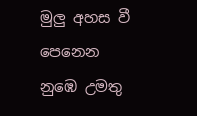මුලු අහස වී පෙනෙන
නුඹෙ උමතු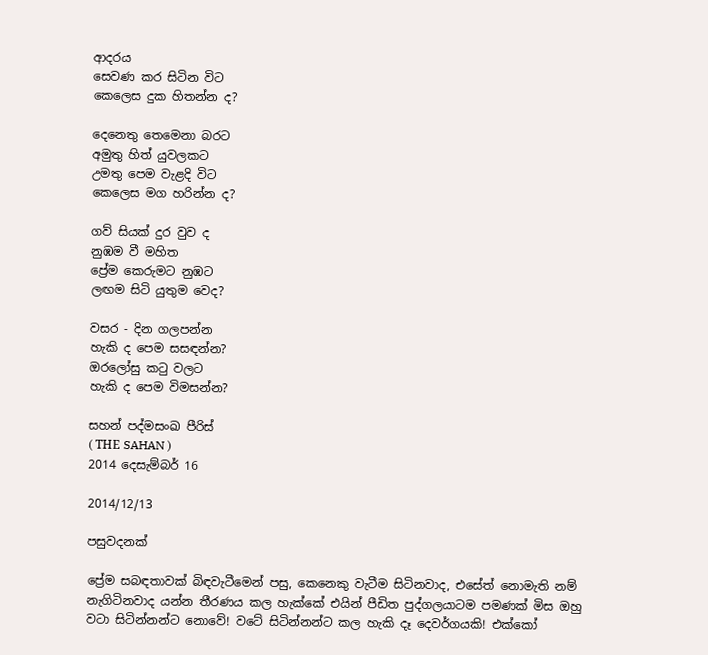ආදරය
සෙවණ කර සිටින විට
කෙලෙස දුක හිතන්න ද?

දෙනෙතු තෙමෙනා බරට
අමුතු හිත් යුවලකට
උමතු පෙම වැළදි විට
කෙලෙස මග හරින්න ද?

ගව් සියක් දුර වුව ද
නුඹම වී මහිත
ප්‍රේම කෙරුමට නුඹට
ලඟම සිටි යුතුම වෙද?

වසර - දින ගලපන්න
හැකි ද පෙම සසඳන්න?
ඔරලෝසු කටු වලට
හැකි ද පෙම විමසන්න?

සහන් පද්මසංඛ පීරිස්
( THЕ SAHAN )
2014 දෙසැම්බර් 16

2014/12/13

පසුවදනක්

ප්‍රේම සබඳතාවක් බිඳවැටීමෙන් පසු, කෙනෙකු වැටීම සිටිනවාද, එසේත් නොමැති නම් නැගිටිනවාද යන්න තීරණය කල හැක්කේ එයින් පීඩිත පුද්ගලයාටම පමණක් මිස ඔහු වටා සිටින්නන්ට නොවේ! වටේ සිටින්නන්ට කල හැකි දෑ දෙවර්ගයකි! එක්කෝ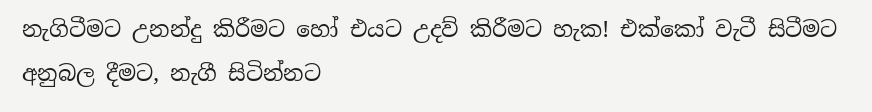නැගිටීමට උනන්දු කිරීමට හෝ එයට උදව් කිරීමට හැක! එක්කෝ වැටී සිටීමට අනුබල දීමට, නැගී සිටින්නට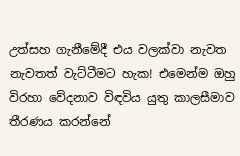උත්සහ ගැනීමේදී එය වලක්වා නැවත නැවතත් වැට්ටීමට හැක! එමෙන්ම ඔහු විරහා වේදනාව විඳවිය යුතු කාලසීමාව තීරණය කරන්නේ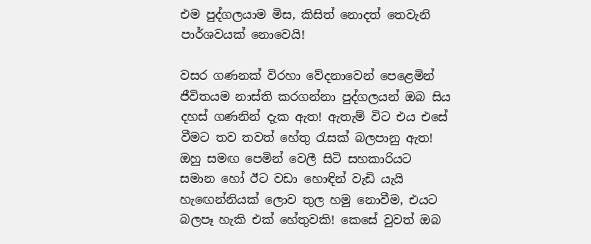එම පුද්ගලයාම මිස, කිසිත් නොදත් තෙවැනි පාර්ශවයක් නොවෙයි!

වසර ගණනක් විරහා වේදනාවෙන් පෙළෙමින් ජීවිතයම නාස්ති කරගන්නා පුද්ගලයන් ඔබ සිය දහස් ගණනින් දැක ඇත! ඇතැම් විට එය එසේ වීමට තව තවත් හේතු රැසක් බලපානු ඇත! ඔහු සමඟ පෙමින් වෙලී සිටි සහකාරියට සමාන හෝ ඊට වඩා හොඳින් වැඩි යැයි හැඟෙන්නියක් ලොව තුල හමු නොවීම, එයට බලපෑ හැකි එක් හේතුවකි! කෙසේ වුවත් ඔබ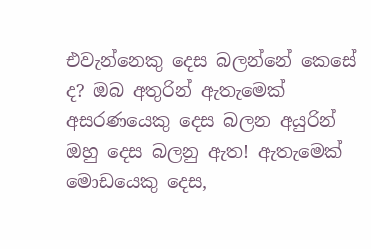එවැන්නෙකු දෙස බලන්නේ කෙසේ ද? ඔබ අතුරින් ඇතැමෙක් අසරණයෙකු දෙස බලන අයුරින් ඔහු දෙස බලනු ඇත! ඇතැමෙක් මොඩයෙකු දෙස,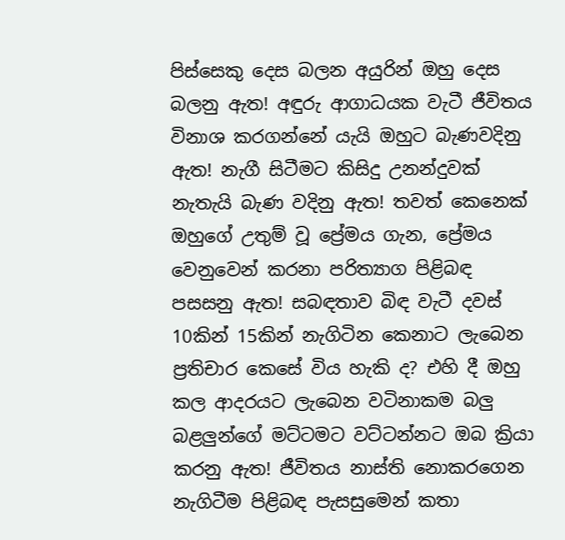පිස්සෙකු දෙස බලන අයුරින් ඔහු දෙස බලනු ඇත! අඳුරු ආගාධයක වැටී ජීවිතය විනාශ කරගන්නේ යැයි ඔහුට බැණවදිනු ඇත! නැගී සිටීමට කිසිදු උනන්දුවක් නැතැයි බැණ වදිනු ඇත! තවත් කෙනෙක් ඔහුගේ උතුම් වූ ප්‍රේමය ගැන, ප්‍රේමය වෙනුවෙන් කරනා පරිත්‍යාග පිළිබඳ පසසනු ඇත! සබඳතාව බිඳ වැටී දවස් 10කින් 15කින් නැගිටින කෙනාට ලැබෙන ප්‍රතිචාර කෙසේ විය හැකි ද? එහි දී ඔහු කල ආදරයට ලැබෙන වටිනාකම බලු බළලුන්ගේ මට්ටමට වට්ටන්නට ඔබ ක්‍රියා කරනු ඇත! ජීවිතය නාස්ති නොකරගෙන නැගිටීම පිළිබඳ පැසසුමෙන් කතා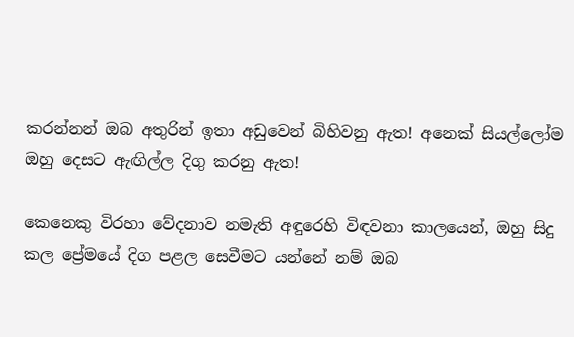කරන්නන් ඔබ අතුරින් ඉතා අඩුවෙන් බිහිවනු ඇත! අනෙක් සියල්ලෝම ඔහු දෙසට ඇඟිල්ල දිගු කරනු ඇත!

කෙනෙකු විරහා වේදනාව නමැති අඳුරෙහි විඳවනා කාලයෙන්, ඔහු සිදු කල ප්‍රේමයේ දිග පළල සෙවීමට යන්නේ නම් ඔබ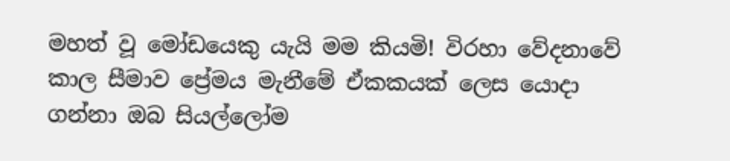මහත් වූ මෝඩයෙකු යැයි මම කියමි! විරහා වේදනාවේ කාල සීමාව ප්‍රේමය මැනීමේ ඒකකයක් ලෙස යොදා ගන්නා ඔබ සියල්ලෝම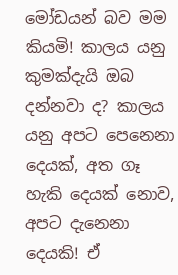මෝඩයන් බව මම කියමි! කාලය යනු කුමක්දැයි ඔබ දන්නවා ද? කාලය යනු අපට පෙනෙනා දෙයක්, අත ගෑ හැකි දෙයක් නොව, අපට දැනෙනා දෙයකි! ඒ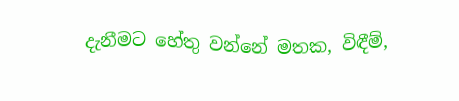දැනීමට හේතු වන්නේ මතක, විඳීම්,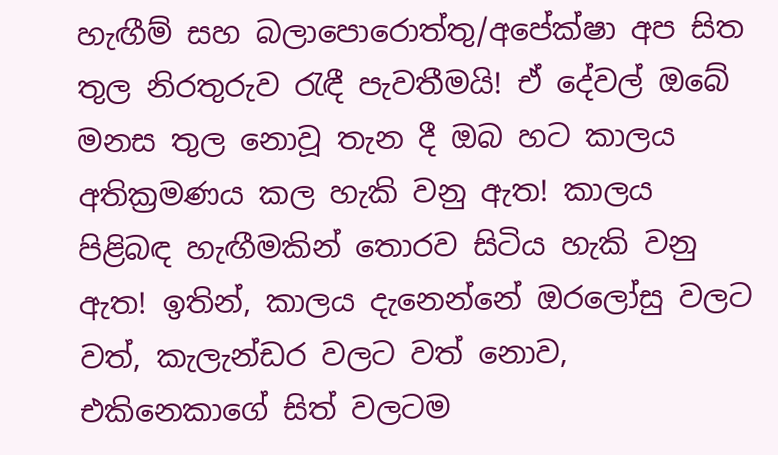හැඟීම් සහ බලාපොරොත්තු/අපේක්ෂා අප සිත තුල නිරතුරුව රැඳී පැවතීමයි! ඒ දේවල් ඔබේ මනස තුල නොවූ තැන දී ඔබ හට කාලය අතික්‍රමණය කල හැකි වනු ඇත! කාලය පිළිබඳ හැඟීමකින් තොරව සිටිය හැකි වනු ඇත! ඉතින්, කාලය දැනෙන්නේ ඔරලෝසු වලට වත්, කැලැන්ඩර වලට වත් නොව, එකිනෙකාගේ සිත් වලටම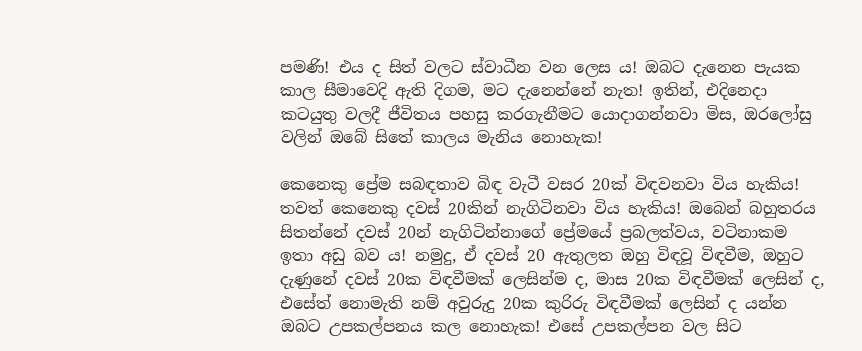පමණි! එය ද සිත් වලට ස්වාධීන වන ලෙස ය! ඔබට දැනෙන පැයක කාල සීමාවෙදි ඇති දිගම, මට දැනෙන්නේ නැත! ඉතින්, එදිනෙදා කටයුතු වලදී ජීවිතය පහසු කරගැනීමට යොදාගන්නවා මිස, ඔරලෝසු වලින් ඔබේ සිතේ කාලය මැනිය නොහැක!

කෙනෙකු ප්‍රේම සබඳතාව බිඳ වැටී වසර 20ක් විඳවනවා විය හැකිය! තවත් කෙනෙකු දවස් 20කින් නැගිටිනවා විය හැකිය! ඔබෙන් බහුතරය සිතන්නේ දවස් 20න් නැගිටින්නාගේ ප්‍රේමයේ ප්‍රබලත්වය, වටිනාකම ඉතා අඩු බව ය! නමුදු, ඒ දවස් 20 ඇතුලත ඔහු විඳවූ විඳවීම, ඔහුට දැණුනේ දවස් 20ක විඳවීමක් ලෙසින්ම ද, මාස 20ක විඳවීමක් ලෙසින් ද, එසේත් නොමැති නම් අවුරුදු 20ක කුරිරු විඳවීමක් ලෙසින් ද යන්න ඔබට උපකල්පනය කල නොහැක! එසේ උපකල්පන වල සිට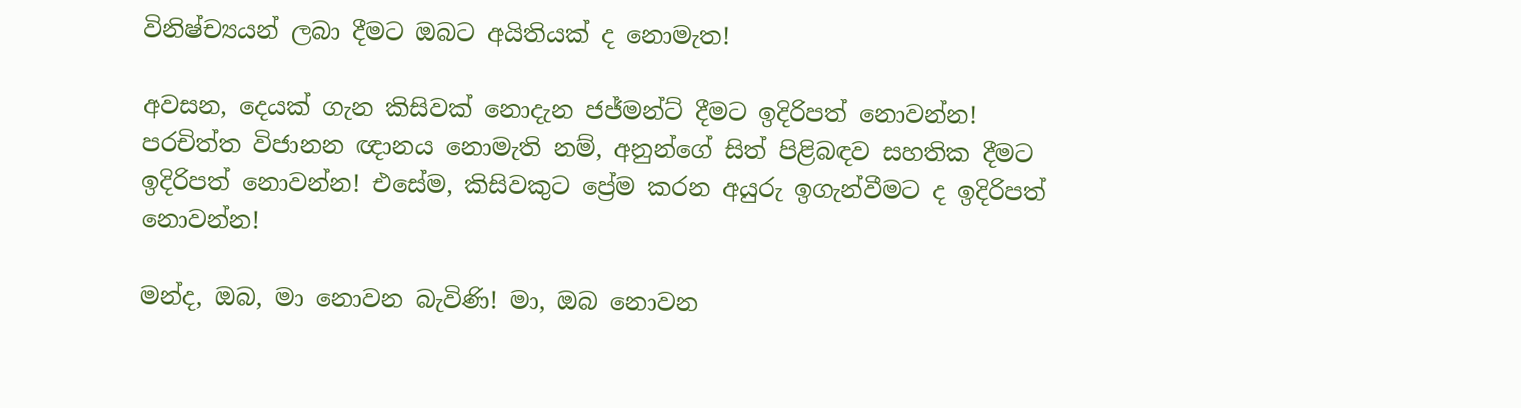විනිෂ්ච්‍යයන් ලබා දීමට ඔබට අයිතියක් ද නොමැත!

අවසන, දෙයක් ගැන කිසිවක් නොදැන ජජ්මන්ට් දීමට ඉදිරිපත් නොවන්න! පරචිත්ත විජානන ඥානය නොමැති නම්, අනුන්ගේ සිත් පිළිබඳව සහතික දීමට ඉදිරිපත් නොවන්න! එසේම, කිසිවකුට ප්‍රේම කරන අයුරු ඉගැන්වීමට ද ඉදිරිපත් නොවන්න!

මන්ද, ඔබ, මා නොවන බැවිණි! මා, ඔබ නොවන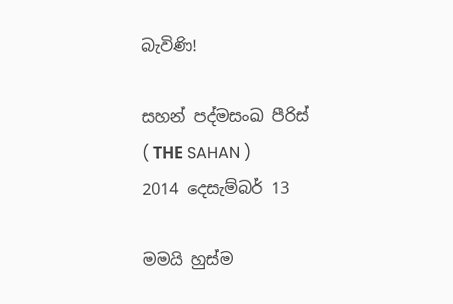බැවිණි!

සහන් පද්මසංඛ පීරිස්
( THЕ SAHAN )
2014 දෙසැම්බර් 13

මමයි හුස්ම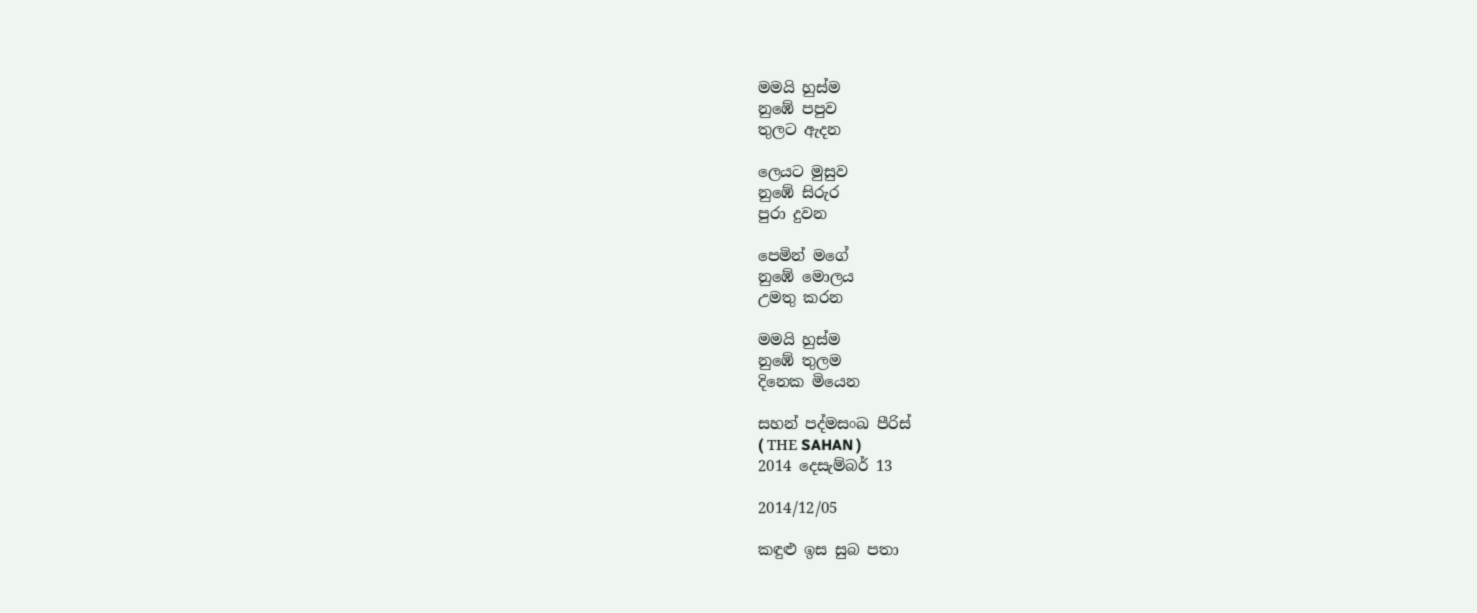මමයි හුස්ම
නුඹේ පපුව
තුලට ඇදන

ලෙයට මුසුව
නුඹේ සිරුර
පුරා දුවන

පෙමින් මගේ
නුඹේ මොලය
උමතු කරන

මමයි හුස්ම
නුඹේ තුලම
දිනෙක මියෙන

සහන් පද්මසංඛ පීරිස්
( THЕ SAHAN )
2014 දෙසැම්බර් 13

2014/12/05

කඳුළු ඉස සුබ පතා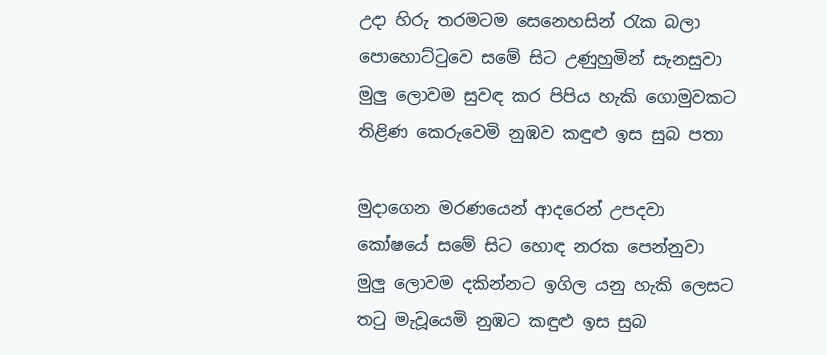උදා හිරු තරමටම සෙනෙහසින් රැක බලා
පොහොට්ටුවෙ සමේ සිට උණුහුමින් සැනසුවා
මුලු ලොවම සුවඳ කර පිපිය හැකි ගොමුවකට
තිළිණ කෙරුවෙමි නුඹව කඳුළු ඉස සුබ පතා

මුදාගෙන මරණයෙන් ආදරෙන් උපදවා
කෝෂයේ සමේ සිට හොඳ නරක පෙන්නුවා
මුලු ලොවම දකින්නට ඉගිල යනු හැකි ලෙසට
තටු මැවූයෙමි නුඹට කඳුළු ඉස සුබ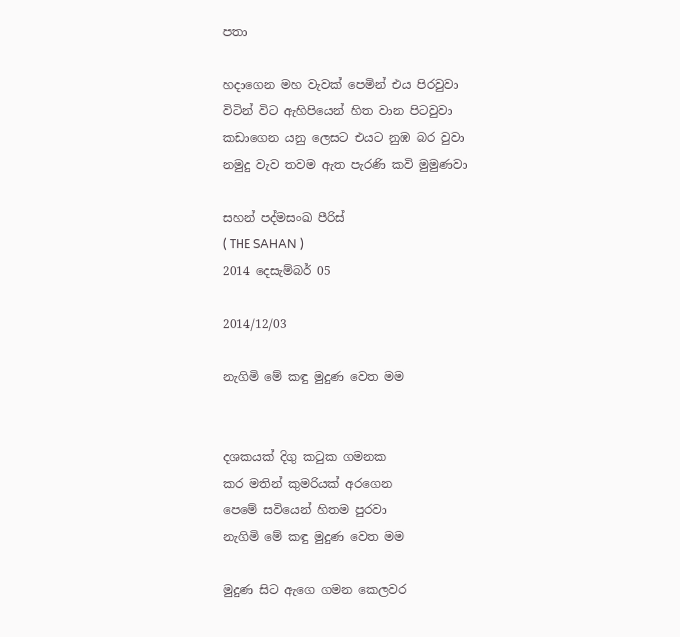පතා

හදාගෙන මහ වැවක් පෙමින් එය පිරවුවා
විටින් විට ඇහිපියෙන් හිත වාන පිටවුවා
කඩාගෙන යනු ලෙසට එයට නුඹ බර වුවා
නමුදු වැව තවම ඇත පැරණි කවි මුමුණවා

සහන් පද්මසංඛ පීරිස්
( THЕ SAHAN )
2014 දෙසැම්බර් 05

2014/12/03

නැගිමි මේ කඳු මුදුණ වෙත මම


දශකයක් දිගු කටුක ගමනක
කර මතින් කුමරියක් අරගෙන
පෙමේ සවියෙන් හිතම පුරවා
නැගිමි මේ කඳු මුදුණ වෙත මම

මුදුණ සිට ඇගෙ ගමන කෙලවර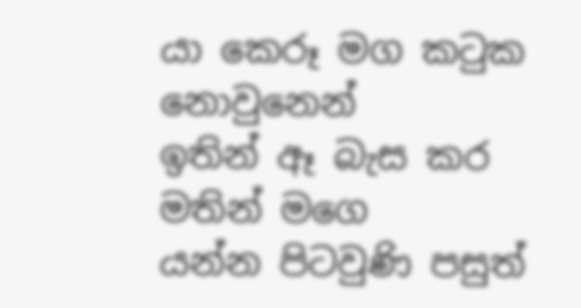යා කෙරූ මග කටුක නොවුනෙන්
ඉතින් ඈ බැස කර මතින් මගෙ
යන්න පිටවුණි පසුත්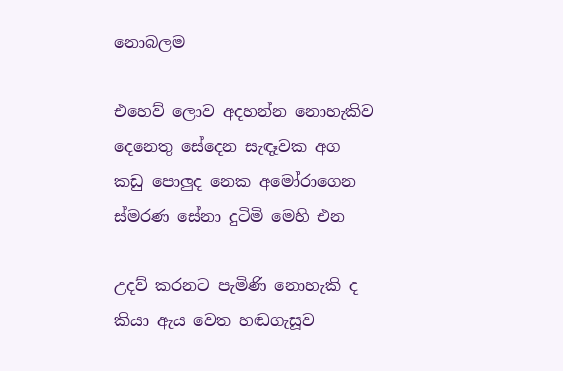නොබලම

එහෙව් ලොව අදහන්න නොහැකිව
දෙනෙතු සේදෙන සැඳෑවක අග
කඩු පොලුද නෙක අමෝරාගෙන
ස්මරණ සේනා දුටිමි මෙහි එන

උදව් කරනට පැමිණි නොහැකි ද
කියා ඇය වෙත හඬගැසූව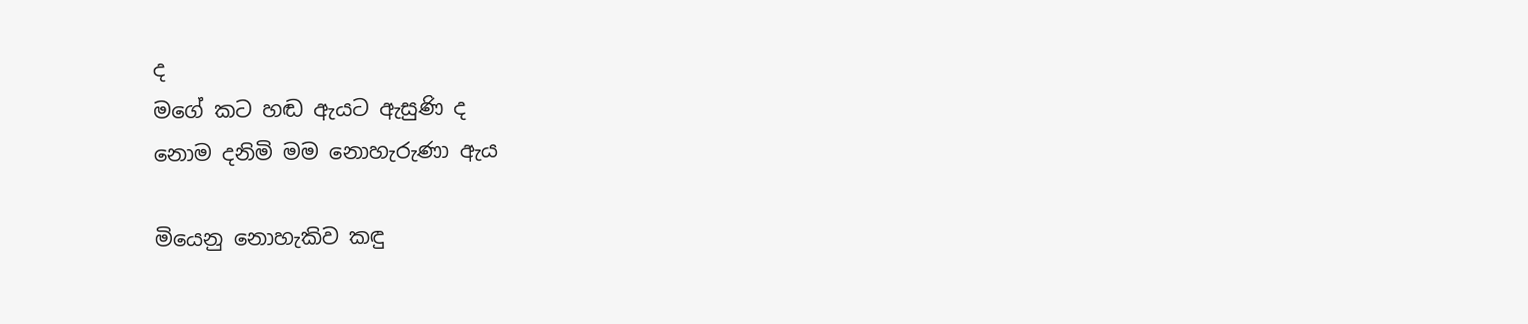ද
මගේ කට හඬ ඇයට ඇසුණි ද
නොම දනිමි මම නොහැරුණා ඇය

මියෙනු නොහැකිව කඳු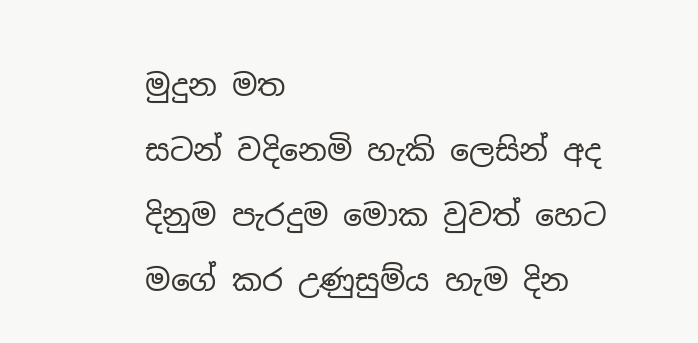මුදුන මත
සටන් වදිනෙමි හැකි ලෙසින් අද
දිනුම පැරදුම මොක වුවත් හෙට
මගේ කර උණුසුම්ය හැම දින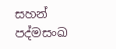සහන් පද්මසංඛ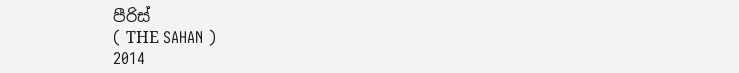පීරිස්
( THЕ SAHAN )
2014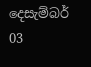දෙසැම්බර් 03